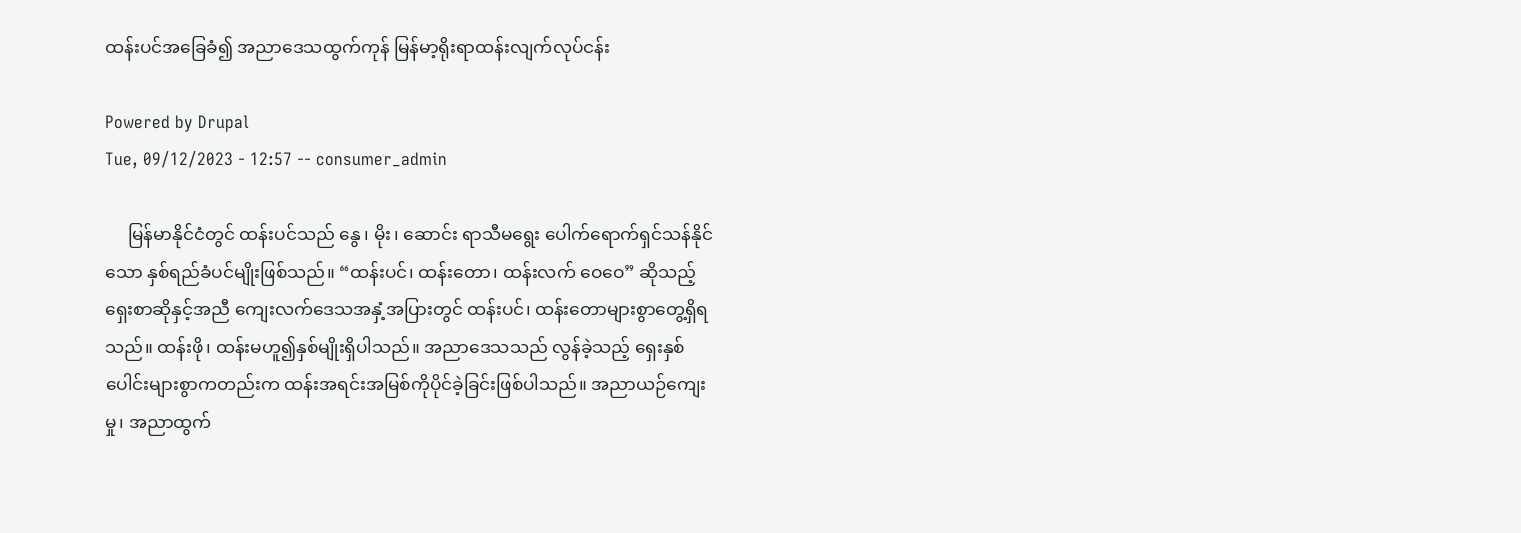ထန်းပင်အခြေခံ၍ အညာဒေသထွက်ကုန် မြန်မာ့ရိုးရာထန်းလျက်လုပ်ငန်း

Powered by Drupal
Tue, 09/12/2023 - 12:57 -- consumer_admin

     မြန်မာနိုင်ငံတွင် ထန်းပင်သည် နွေ၊ မိုး၊ ဆောင်း ရာသီမရွေး ပေါက်ရောက်ရှင်သန်နိုင်သော နှစ်ရည်ခံပင်မျိုးဖြစ်သည်။ “ထန်းပင်၊ ထန်းတော၊ ထန်းလက် ဝေဝေ” ဆိုသည့် ရှေးစာဆိုနှင့်အညီ ကျေးလက်ဒေသအနှံ့အပြားတွင် ထန်းပင်၊ ထန်းတောများစွာတွေ့ရှိရသည်။ ထန်းဖို၊ ထန်းမဟူ၍နှစ်မျိုးရှိပါသည်။ အညာဒေသသည် လွန်ခဲ့သည့် ရှေးနှစ်ပေါင်းများစွာကတည်းက ထန်းအရင်းအမြစ်ကိုပိုင်ခဲ့ခြင်းဖြစ်ပါသည်။ အညာယဉ်ကျေးမှု၊ အညာထွက်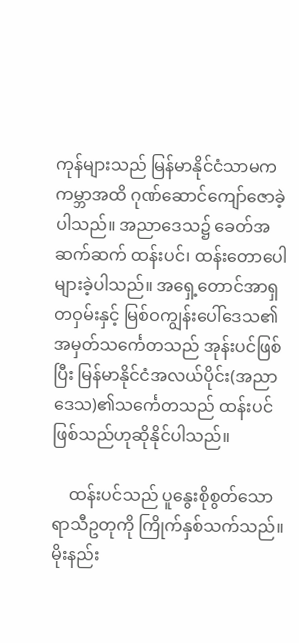ကုန်များသည် မြန်မာနိုင်ငံသာမက ကမ္ဘာအထိ ဂုဏ်ဆောင်ကျော်ဇောခဲ့ပါသည်။ အညာဒေသ၌ ခေတ်အဆက်ဆက် ထန်းပင်၊ ထန်းတောပေါများခဲ့ပါသည်။ အရှေ့တောင်အာရှတဝှမ်းနှင့် မြစ်ဝကျွန်းပေါ်ဒေသ၏ အမှတ်သင်္ကေတသည် အုန်းပင်ဖြစ်ပြီး မြန်မာနိုင်ငံအလယ်ပိုင်း(အညာဒေသ)၏သင်္ကေတသည် ထန်းပင်ဖြစ်သည်ဟုဆိုနိုင်ပါသည်။

    ထန်းပင်သည် ပူနွေးစိုစွတ်သောရာသီဥတုကို ကြိုက်နှစ်သက်သည်။ မိုးနည်း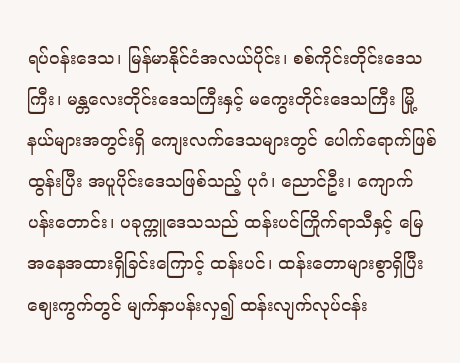ရပ်ဝန်းဒေသ၊ မြန်မာနိုင်ငံအလယ်ပိုင်း၊ စစ်ကိုင်းတိုင်းဒေသကြီး၊ မန္တလေးတိုင်းဒေသကြီးနှင့် မကွေးတိုင်းဒေသကြီး မြို့နယ်များအတွင်းရှိ ကျေးလက်ဒေသများတွင် ပေါက်ရောက်ဖြစ်ထွန်းပြီး အပူပိုင်းဒေသဖြစ်သည့် ပုဂံ၊ ညောင်ဦး၊ ကျောက်ပန်းတောင်း၊ ပခုက္ကူဒေသသည် ထန်းပင်ကြိုက်ရာသီနှင့် မြေအနေအထားရှိခြင်းကြောင့် ထန်းပင်၊ ထန်းတောများစွာရှိပြီး ဈေးကွက်တွင် မျက်နှာပန်းလှ၍ ထန်းလျက်လုပ်ငန်း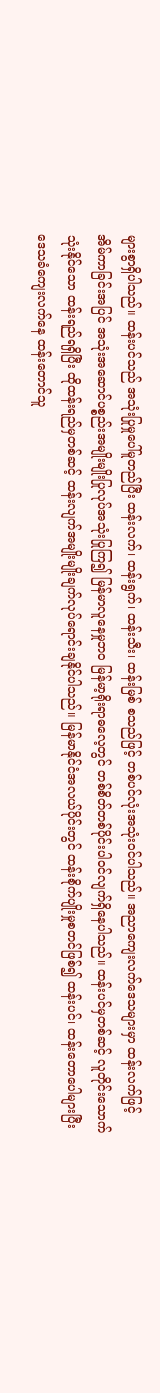များစွာရှိပါသည်။ ထန်းပင်သည် အသုံးပြုမှုပေါ်မူတည်ပြီး ထန်းလက်၊ ထန်းရွက်၊ ထန်းသီး၊ ထန်းမြစ် စသည်ဖြင့် တစ်ပင်လုံးအသုံးဝင်ပါသည်။ အညာကျေးလက်ဒေသများမှာ ထန်းလက်ဖြင့် အိမ်ကာခြင်းအပြင် အသုံးအဆောင်ပစ္စည်းအမျိုးမျိုးပြုလုပ်အသုံးပြုကြ၍ မြန်မာလူနေမှုဘဝ မြန်မာ့ရိုးရာဓလေ့တွင် တစ်စိတ်တစ်ပိုင်းပါဝင်လျက်ရှိနေပါသည်။ ထန်းပင်မှတစ်ဆင့် လူတိုင်းသောက်သုံးနိုင်သော ထန်းရည်ရရှိပြီး ထိုထန်းရည်မှတစ်ဆင့် ထန်းလျက်အမျိုးမျိုးချက်လုပ်ရောင်းချနိုင်ပါသည်။ မြန်မာနိုင်ငံအလယ်ပိုင်းတွင် ထန်းစိုက်ပျိုးမှုစတင်ဖြစ်၍ ထန်းပင်၊ ထန်းတောပေါများပြီး ဒေသခံကျေးလက်နေ ထန်းတောင်သူ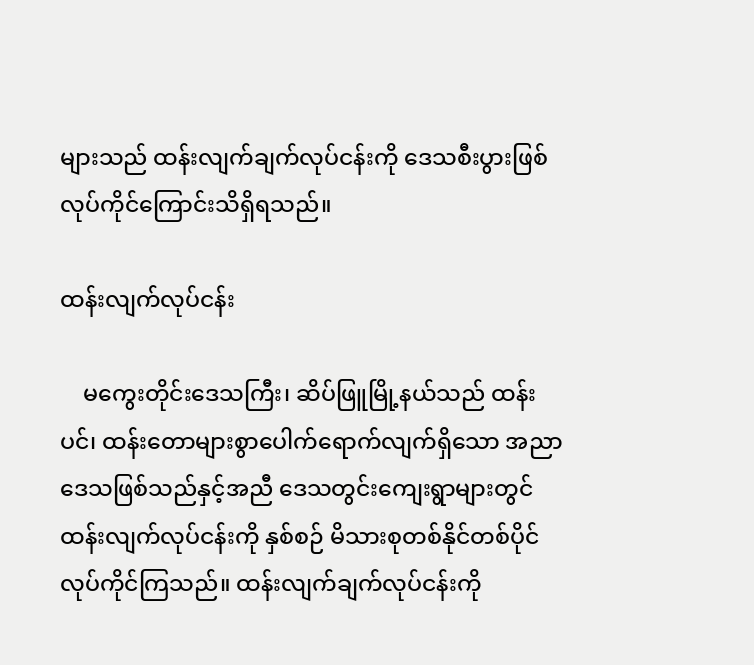များသည် ထန်းလျက်ချက်လုပ်ငန်းကို ဒေသစီးပွားဖြစ်လုပ်ကိုင်ကြောင်းသိရှိရသည်။

ထန်းလျက်လုပ်ငန်း

    မကွေးတိုင်းဒေသကြီး၊ ဆိပ်ဖြူမြို့နယ်သည် ထန်းပင်၊ ထန်းတောများစွာပေါက်ရောက်လျက်ရှိသော အညာဒေသဖြစ်သည်နှင့်အညီ ဒေသတွင်းကျေးရွာများတွင် ထန်းလျက်လုပ်ငန်းကို နှစ်စဉ် မိသားစုတစ်နိုင်တစ်ပိုင်လုပ်ကိုင်ကြသည်။ ထန်းလျက်ချက်လုပ်ငန်းကို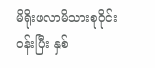မိရိုးဖလာမိသားစုဝိုင်းဝန်းပြီး နှစ်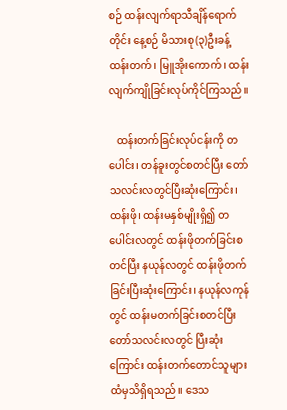စဉ် ထန်းလျက်ရာသီချိန်ရောက်တိုင်း နေ့စဉ် မိသားစု(၃)ဦးခန့် ထန်းတက်၊ မြူအိုးကောက်၊ ထန်းလျက်ကျိုခြင်းလုပ်ကိုင်ကြသည်။

   ထန်းတက်ခြင်းလုပ်ငန်းကို တပေါင်း၊ တန်ခူးတွင်စတင်ပြီး တော်သလင်းလတွင်ပြီးဆုံးကြောင်း၊ ထန်းဖို၊ ထန်းမနှစ်မျိုးရှိ၍ တပေါင်းလတွင် ထန်းဖိုတက်ခြင်းစတင်ပြီး နယုန်လတွင် ထန်းဖိုတက်ခြင်းပြီးဆုံးကြောင်း၊ နယုန်လကုန်တွင် ထန်းမတက်ခြင်းစတင်ပြီး တော်သလင်းလတွင် ပြီးဆုံးကြောင်း ထန်းတက်တောင်သူများထံမှသိရှိရသည်။ ဒေသ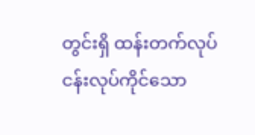တွင်းရှိ ထန်းတက်လုပ်ငန်းလုပ်ကိုင်သော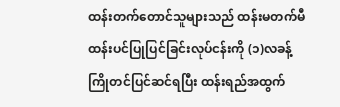ထန်းတက်တောင်သူများသည် ထန်းမတက်မီ ထန်းပင်ပြုပြင်ခြင်းလုပ်ငန်းကို (၁)လခန့်ကြိုတင်ပြင်ဆင်ရပြီး ထန်းရည်အထွက်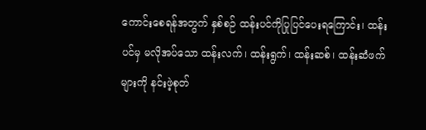ကောင်းစေရန်အတွက် နှစ်စဉ် ထန်းပင်ကိုပြုပြင်ပေးရကြောင်း၊ ထန်းပင်မှ မလိုအပ်သော ထန်းလက်၊ ထန်းရွက်၊ ထန်းဆစ်၊ ထန်းဆံဖက်များကို နင်းဖဲ့စုတ်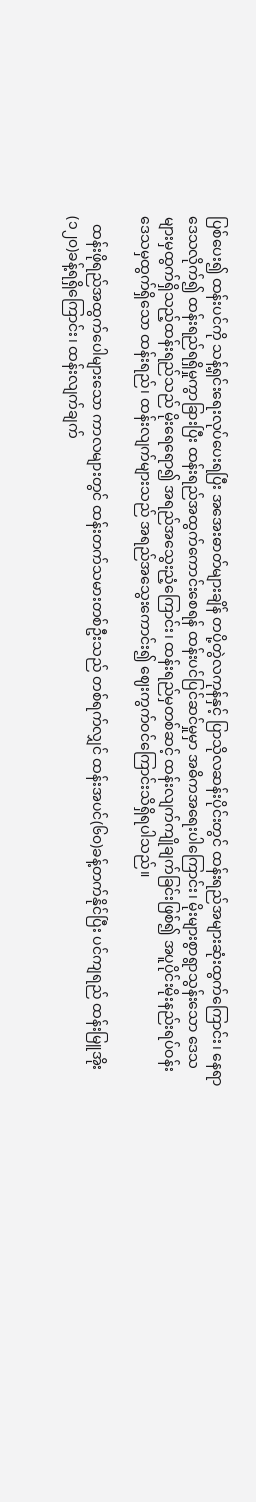ပြစ်ပေး၍ ထန်းပင်ကို သန့်ရှင်းရေးလုပ်ပေးရပြီး အအေးဓာတ်များချိန် တပို့တွဲလကုန်နှင့် ပြာသိုလဆန်းပိုင်းတွင် ထန်းရည်အများဆုံးထွက်ကြောင်း၊ နေရာဒေသလိုက်၍ ထန်းရည်ရရှိမှုကွာခြားပြီး ထန်းရည်အထွက်ကောင်းစေရန် ထန်းပင်ပြင်ဆင်မှုမှာ အဓိကအရေးပါကြောင်း၊ မိုးများစွာရွာသွန်းသော ဒေသများမှထွက်ရှိသည့်ထန်းရည်သည် မိုးရေရော၍ အရည်အသွေးညံ့ကြောင်း၊ ထန်းရည်မှတစ်ဆင့် ထန်းလျက်ကျိုချက်ခြင်းဖြစ်၍ အပူပိုင်းမိုးနည်းရပ်ဝန်းဒေသမှထွက်ရှိသော ထန်းရည်၊ ထန်းလျက်များသည် အရည်အသွေးကောင်း၍ ဈေးကွက်ဝင်ကြောင်းသိရှိရပါသည်။

  ထန်းဖိုရည်အထွက်ပေါများသော ကာလများတွင် ထန်းတက်သမားတစ်ဦးသည် တစ်ရက်လျှင် ထန်းအပင်(၆၀)ခန့်တက်နိုင်ပြီး ပင်ကျရည် ထန်းမြူအိုး(၁၂၀)ခန့်ရရှိကြောင်း၊ ထန်းလျက်ချက်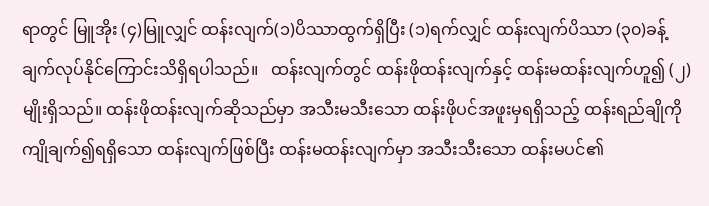ရာတွင် မြူအိုး (၄)မြူလျှင် ထန်းလျက်(၁)ပိဿာထွက်ရှိပြီး (၁)ရက်လျှင် ထန်းလျက်ပိဿာ (၃၀)ခန့်ချက်လုပ်နိုင်ကြောင်းသိရှိရပါသည်။   ထန်းလျက်တွင် ထန်းဖိုထန်းလျက်နှင့် ထန်းမထန်းလျက်ဟူ၍ (၂)မျိုးရှိသည်။ ထန်းဖိုထန်းလျက်ဆိုသည်မှာ အသီးမသီးသော ထန်းဖိုပင်အဖူးမှရရှိသည့် ထန်းရည်ချိုကို ကျိုချက်၍ရရှိသော ထန်းလျက်ဖြစ်ပြီး ထန်းမထန်းလျက်မှာ အသီးသီးသော ထန်းမပင်၏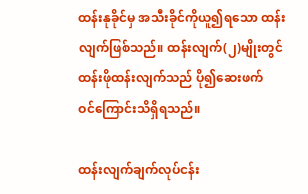ထန်းနုခိုင်မှ အသီးခိုင်ကိုယူ၍ရသော ထန်းလျက်ဖြစ်သည်။ ထန်းလျက်(၂)မျိုးတွင် ထန်းဖိုထန်းလျက်သည် ပို၍ဆေးဖက်ဝင်‌ကြောင်းသိရှိရသည်။

ထန်းလျက်ချက်လုပ်ငန်း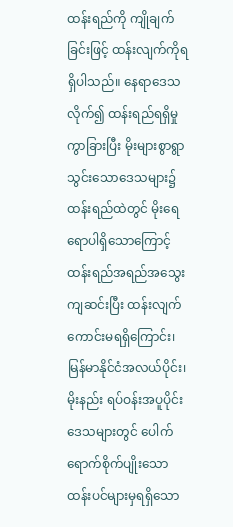ထန်းရည်ကို ကျိုချက်ခြင်းဖြင့် ထန်းလျက်ကိုရရှိပါသည်။ နေရာဒေသလိုက်၍ ထန်းရည်ရရှိမှုကွာခြားပြီး မိုးများစွာရွာသွင်းသောဒေသများ၌ ထန်းရည်ထဲတွင် မိုးရေရောပါရှိသောကြောင့် ထန်းရည်အရည်အသွေးကျဆင်းပြီး ထန်းလျက်ကောင်းမရရှိကြောင်း၊ မြန်မာနိုင်ငံအလယ်ပိုင်း၊ မိုးနည်း ရပ်ဝန်းအပူပိုင်းဒေသများတွင် ပေါက်ရောက်စိုက်ပျိုးသော ထန်းပင်များမှရရှိသော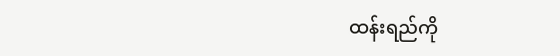ထန်းရည်ကို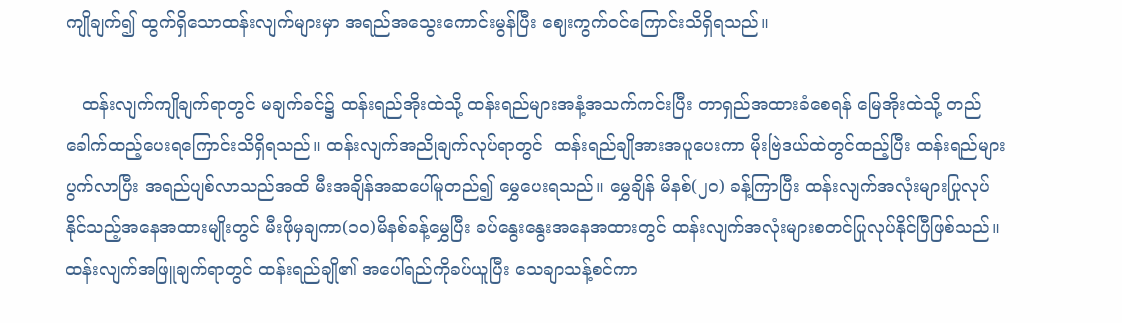ကျိုချက်၍ ထွက်ရှိသောထန်းလျက်များမှာ အရည်အသွေးကောင်းမွန်ပြီး ဈေးကွက်ဝင်ကြောင်းသိရှိရသည်။

   ထန်းလျက်ကျိုချက်ရာတွင် မချက်ခင်၌ ထန်းရည်အိုးထဲသို့ ထန်းရည်များအနံ့အသက်ကင်းပြီး တာရှည်အထားခံစေရန် မြေအိုးထဲသို့ တည်ခေါက်ထည့်ပေးရကြောင်းသိရှိရသည်။ ထန်းလျက်အညိုချက်လုပ်ရာတွင်  ထန်းရည်ချိုအားအပူပေးကာ မိုးဗြဲဒယ်ထဲတွင်ထည့်ပြီး ထန်းရည်များပွက်လာပြီး အရည်ပျစ်လာသည်အထိ မီးအချိန်အဆပေါ်မူတည်၍ မွှေပေးရသည်။ မွှေချိန် မိနစ်(၂၀) ခန့်ကြာပြီး ထန်းလျက်အလုံးများပြုလုပ်နိုင်သည့်အနေအထားမျိုးတွင် မီးဖိုမှချကာ(၁၀)မိနစ်ခန့်မွှေပြီး ခပ်နွေးနွေးအနေအထားတွင် ထန်းလျက်အလုံးများစတင်ပြုလုပ်နိုင်ပြီဖြစ်သည်။ ထန်းလျက်အဖြူချက်ရာတွင် ထန်းရည်ချို၏ အပေါ်ရည်ကိုခပ်ယူပြီး သေချာသန့်စင်ကာ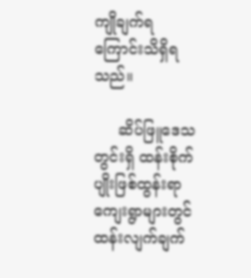ကျိုချက်ရကြောင်းသိရှိရသည်။

     ဆိပ်ဖြူဒေသတွင်းရှိ ထန်းစိုက်ပျိုးဖြစ်ထွန်းရာ ကျေးရွာများတွင် ထန်းလျက်ချက်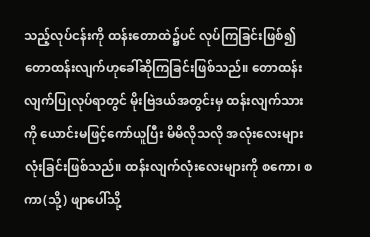သည့်လုပ်ငန်းကို ထန်းတောထဲ၌ပင် လုပ်ကြခြင်းဖြစ်၍ တောထန်းလျက်ဟုခေါ်ဆိုကြခြင်းဖြစ်သည်။ တောထန်းလျက်ပြုလုပ်ရာတွင် မိုးဗြဲဒယ်အတွင်းမှ ထန်းလျက်သားကို ယောင်းမဖြင့်ကော်ယူပြီး မိမိလိုသလို အလုံးလေးများလုံးခြင်းဖြစ်သည်။ ထန်းလျက်လုံးလေးများကို စကော၊ စကာ(သို့) ဖျာပေါ်သို့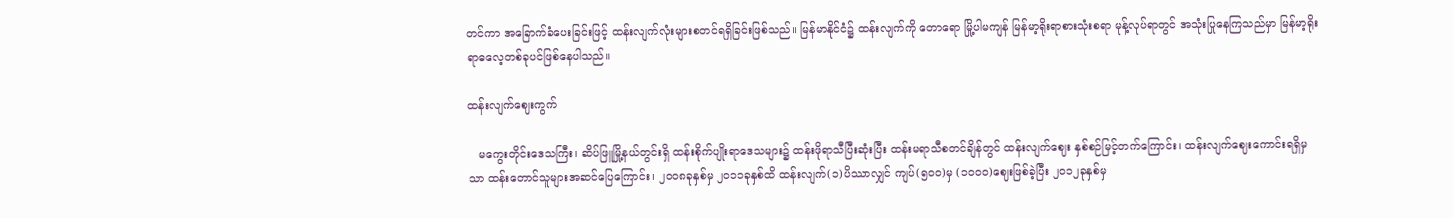တင်ကာ အခြောက်ခံပေးခြင်းဖြင့် ထန်းလျက်လုံးများစတင်ရရှိခြင်းဖြစ်သည်။ မြန်မာနိုင်ငံ၌ ထန်းလျက်ကို တောရော မြို့ပါမကျန် မြန်မာ့ရိုးရာစားသုံးစရာ မုန့်လုပ်ရာတွင် အသုံးပြုနေကြသည်မှာ မြန်မာ့ရိုးရာဓလေ့တစ်ခုပင်ဖြစ်နေပါသည်။

ထန်းလျက်ဈေးကွက်

   မကွေးတိုင်းဒေသကြီး၊ ဆိပ်ဖြူမြို့နယ်တွင်းရှိ ထန်းစိုက်ပျိုးရာဒေသများ၌ ထန်းဖိုရာသီပြီးဆုံးပြီး ထန်းမရာသီစတင်ချိန်တွင် ထန်းလျက်ဈေး နှစ်စဉ်မြင့်တက်ကြောင်း၊ ထန်းလျက်ဈေးကောင်းရရှိမှသာ ထန်းတောင်သူများအဆင်ပြေကြောင်း၊ ၂၀၀၈ခုနှစ်မှ ၂၀၁၁ခုနှစ်ထိ ထန်းလျက်(၁)ပိဿာလျှင် ကျပ်(၅၀၀)မှ (၁၀၀၀)ဈေးဖြစ်ခဲ့ပြီး ၂၀၁၂ခုနှစ်မှ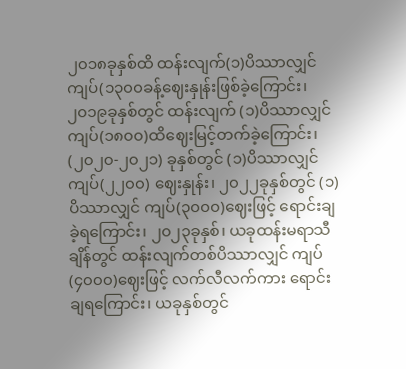၂၀၁၈ခုနှစ်ထိ ထန်းလျက်(၁)ပိဿာလျှင် ကျပ်(၁၃၀၀ခန့်ဈေးနှုန်းဖြစ်ခဲ့ကြောင်း၊ ၂၀၁၉ခုနှစ်တွင် ထန်းလျက် (၁)ပိဿာလျှင် ကျပ်(၁၈၀၀)ထိဈေးမြင့်တက်ခဲ့ကြောင်း၊ (၂၀၂၀-၂၀၂၁) ခုနှစ်တွင် (၁)ပိဿာလျှင် ကျပ်(၂၂၀၀) ဈေးနှုန်း၊ ၂၀၂၂ခုနှစ်တွင် (၁)ပိဿာလျှင် ကျပ်(၃၀၀၀)ဈေးဖြင့် ရောင်းချခဲ့ရကြောင်း၊ ၂၀၂၃ခုနှစ်၊ ယခုထန်းမရာသီချိန်တွင် ထန်းလျက်တစ်ပိဿာလျှင် ကျပ်(၄၀၀၀)ဈေးဖြင့် လက်လီလက်ကား ရောင်းချရကြောင်း၊ ယခုနှစ်တွင်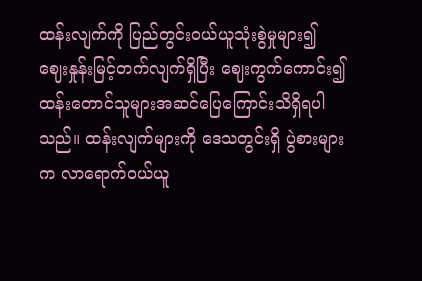ထန်းလျက်ကို ပြည်တွင်းဝယ်ယူသုံးစွဲမှုများ၍ ဈေးနှုန်းမြင့်တက်လျက်ရှိပြီး ဈေးကွက်ကောင်း၍ ထန်းတောင်သူများအဆင်ပြေကြောင်းသိရှိရပါသည်။ ထန်းလျက်များကို ဒေသတွင်းရှိ ပွဲစားများက လာရောက်ဝယ်ယူ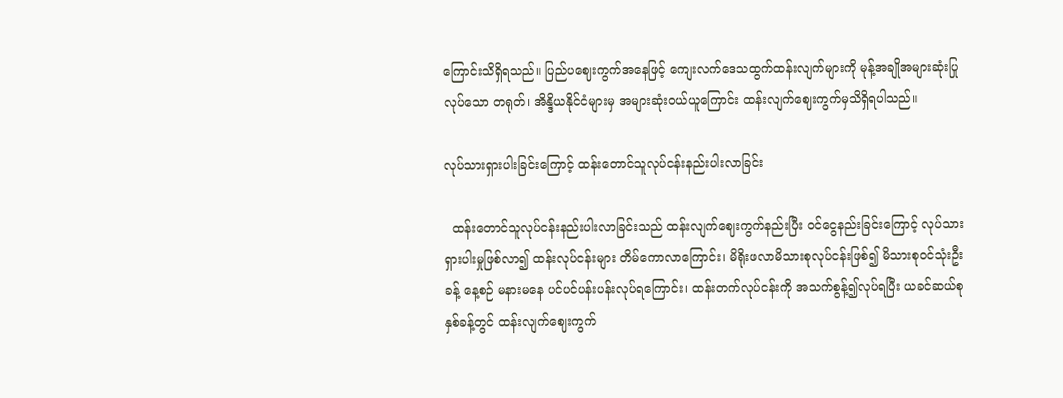ကြောင်းသိရှိရသည်။ ပြည်ပဈေးကွက်အနေဖြင့် ကျေးလက်ဒေသထွက်ထန်းလျက်များကို မုန့်အချိုအများဆုံးပြုလုပ်သော တရုတ်၊ အိန္ဒိယနိုင်ငံများမှ အများဆုံးဝယ်ယူကြောင်း ထန်းလျက်ဈေးကွက်မှသိရှိရပါသည်။

လုပ်သားရှားပါးခြင်းကြောင့် ထန်းတောင်သူလုပ်ငန်းနည်းပါးလာခြင်း

  ထန်းတောင်သူလုပ်ငန်းနည်းပါးလာခြင်းသည် ထန်းလျက်ဈေးကွက်နည်းပြီး ဝင်ငွေနည်းခြင်းကြောင့် လုပ်သားရှားပါးမှုဖြစ်လာ၍ ထန်းလုပ်ငန်းများ တိမ်ကောလာကြောင်း၊ မိရိုးဖလာမိသားစုလုပ်ငန်းဖြစ်၍ မိသားစုဝင်သုံးဦးခန့် နေ့စဉ် မနားမနေ ပင်ပင်ပန်းပန်းလုပ်ရကြောင်း၊ ထန်းတက်လုပ်ငန်းကို အသက်စွန့်၍လုပ်ရပြီး ယခင်ဆယ်စုနှစ်ခန့်တွင် ထန်းလျက်ဈေးကွက်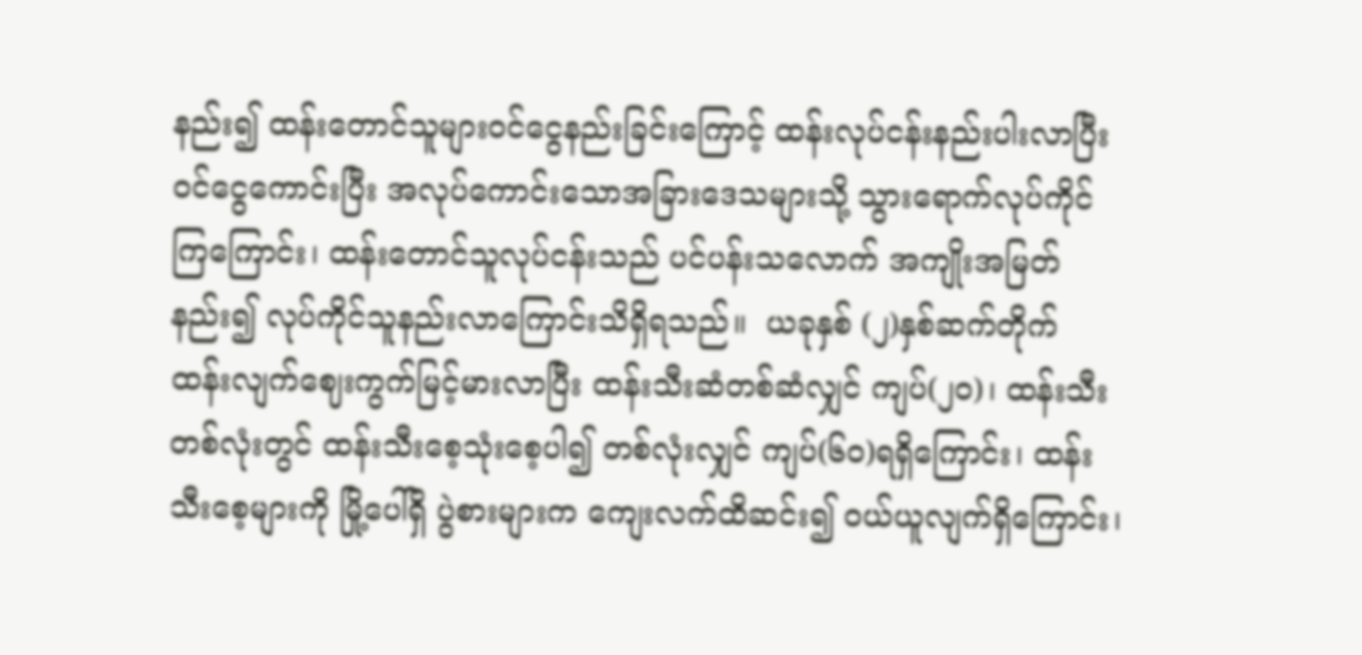နည်း၍ ထန်းတောင်သူများဝင်ငွေနည်းခြင်းကြောင့် ထန်းလုပ်ငန်းနည်းပါးလာပြီး ဝင်ငွေကောင်းပြီး အလုပ်ကောင်းသောအခြားဒေသများသို့ သွားရောက်လုပ်ကိုင်ကြကြောင်း၊ ထန်းတောင်သူလုပ်ငန်းသည် ပင်ပန်းသလောက် အကျိုးအမြတ်နည်း၍ လုပ်ကိုင်သူနည်းလာကြောင်းသိရှိရသည်။  ယခုနှစ် (၂)နှစ်ဆက်တိုက် ထန်းလျက်ဈေးကွက်မြင့်မားလာပြီး ထန်းသီးဆံတစ်ဆံလျှင် ကျပ်(၂၀)၊ ထန်းသီးတစ်လုံးတွင် ထန်းသီးစေ့သုံးစေ့ပါ၍ တစ်လုံးလျှင် ကျပ်(၆၀)ရရှိကြောင်း၊ ထန်းသီးစေ့များကို မြို့ပေါ်ရှိ ပွဲစားများက ကျေးလက်ထိဆင်း၍ ဝယ်ယူလျက်ရှိကြောင်း၊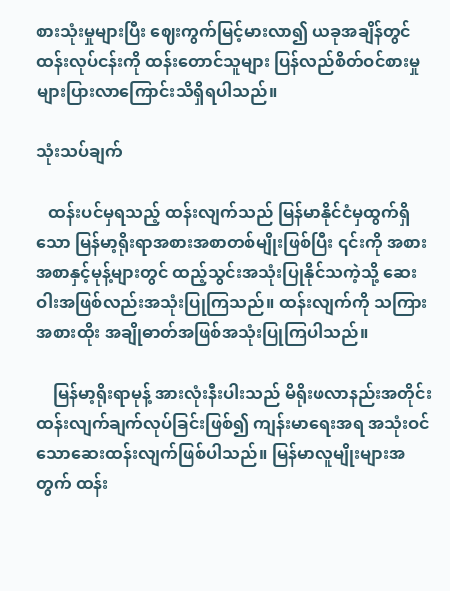စားသုံးမှုများပြီး ဈေးကွက်မြင့်မားလာ၍ ယခုအချိန်တွင် ထန်းလုပ်ငန်းကို ထန်းတောင်သူများ ပြန်လည်စိတ်ဝင်စားမှုများပြားလာကြောင်းသိရှိရပါသည်။

သုံးသပ်ချက်

   ထန်းပင်မှရသည့် ထန်းလျက်သည် မြန်မာနိုင်ငံမှထွက်ရှိသော မြန်မာ့ရိုးရာအစားအစာတစ်မျိုးဖြစ်ပြီး ၎င်းကို အစားအစာနှင့်မုန့်များတွင် ထည့်သွင်းအသုံးပြုနိုင်သကဲ့သို့ ဆေးဝါးအဖြစ်လည်းအသုံးပြုကြသည်။ ထန်းလျက်ကို သကြားအစားထိုး အချိုဓာတ်အဖြစ်အသုံးပြုကြပါသည်။

    မြန်မာ့ရိုးရာမုန့် အားလုံးနီးပါးသည် မိရိုးဖလာနည်းအတိုင်း ထန်းလျက်ချက်လုပ်ခြင်းဖြစ်၍ ကျန်းမာရေးအရ အသုံးဝင်သောဆေးထန်းလျက်ဖြစ်ပါသည်။ မြန်မာလူမျိုးများအတွက် ထန်း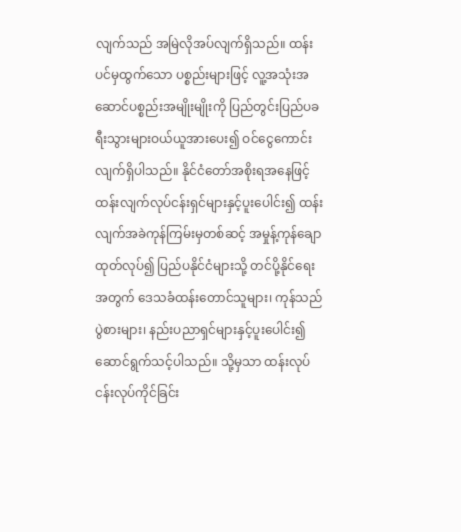လျက်သည် အမြဲလိုအပ်လျက်ရှိသည်။ ထန်းပင်မှထွက်သော ပစ္စည်းများဖြင့် လူ့အသုံးအဆောင်ပစ္စည်းအမျိုးမျိုးကို ပြည်တွင်းပြည်ပခရီးသွားများဝယ်ယူအားပေး၍ ဝင်ငွေကောင်းလျက်ရှိပါသည်။ နိုင်ငံတော်အစိုးရအနေဖြင့် ထန်းလျက်လုပ်ငန်းရှင်များနှင့်ပူးပေါင်း၍ ထန်းလျက်အခဲကုန်ကြမ်းမှတစ်ဆင့် အမှုန့်ကုန်ချောထုတ်လုပ်၍ ပြည်ပနိုင်ငံများသို့ တင်ပို့နိုင်ရေးအတွက် ဒေသခံထန်းတောင်သူများ၊ ကုန်သည်ပွဲစားများ၊ နည်းပညာရှင်များနှင့်ပူးပေါင်း၍ ဆောင်ရွက်သင့်ပါသည်။ သို့မှသာ ထန်းလုပ်ငန်းလုပ်ကိုင်ခြင်း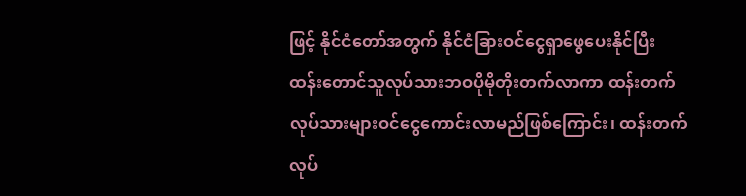ဖြင့် နိုင်ငံတော်အတွက် နိုင်ငံခြားဝင်ငွေရှာဖွေပေးနိုင်ပြီး ထန်းတောင်သူလုပ်သားဘဝပိုမိုတိုးတက်လာကာ ထန်းတက်လုပ်သားများဝင်ငွေကောင်းလာမည်ဖြစ်ကြောင်း၊ ထန်းတက်လုပ်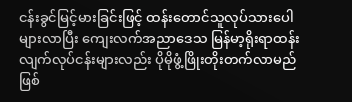ငန်းခွင်မြင့်မားခြင်းဖြင့် ထန်းတောင်သူလုပ်သားပေါများလာပြီး ကျေးလက်အညာဒေသ မြန်မာ့ရိုးရာထန်းလျက်လုပ်ငန်းများလည်း ပိုမိုဖွံ့ဖြိုးတိုးတက်လာမည်ဖြစ်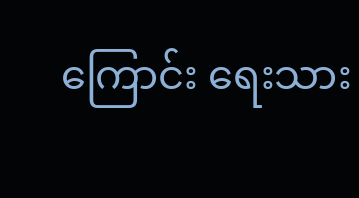ကြောင်း ရေးသား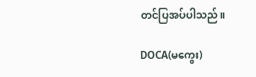တင်ပြအပ်ပါသည်။

DOCA(မကွေး)